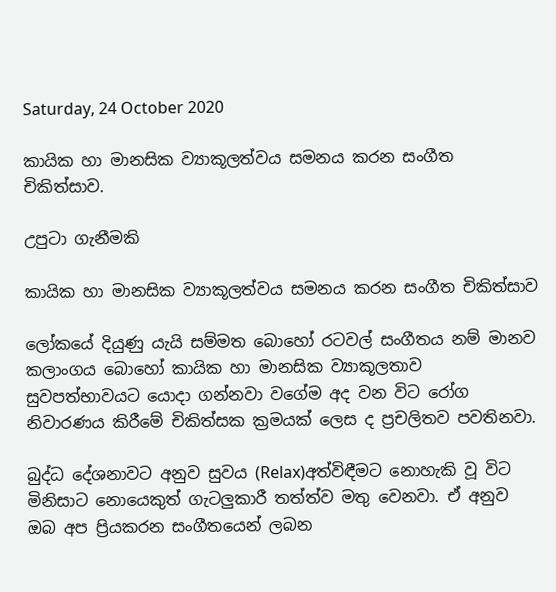Saturday, 24 October 2020

කායික හා මානසික ව්‍යාකූලත්වය සමනය කරන සංගීත චිකිත්සාව.

උපුටා ගැනීමකි

කායික හා මානසික ව්‍යාකූලත්වය සමනය කරන සංගීත චිකිත්සාව

ලෝකයේ දියුණු යැයි සම්මත බොහෝ රටවල් සංගීතය නම් මානව කලාංගය බොහෝ කායික හා මානසික ව්‍යාකූලතාව සුවපත්භාවයට යොදා ගන්නවා වගේම අද වන විට රෝග නිවාරණය කිරීමේ චිකිත්සක ක්‍රමයක් ලෙස ද ප්‍රචලිතව පවතිනවා.

බුද්ධ දේශනාවට අනුව සුවය (Relax)අත්විඳීමට නොහැකි වූ විට මිනිසාට නොයෙකුත් ගැටලුකාරී තත්ත්ව මතු වෙනවා. ඒ අනුව ඔබ අප ප්‍රියකරන සංගීතයෙන් ලබන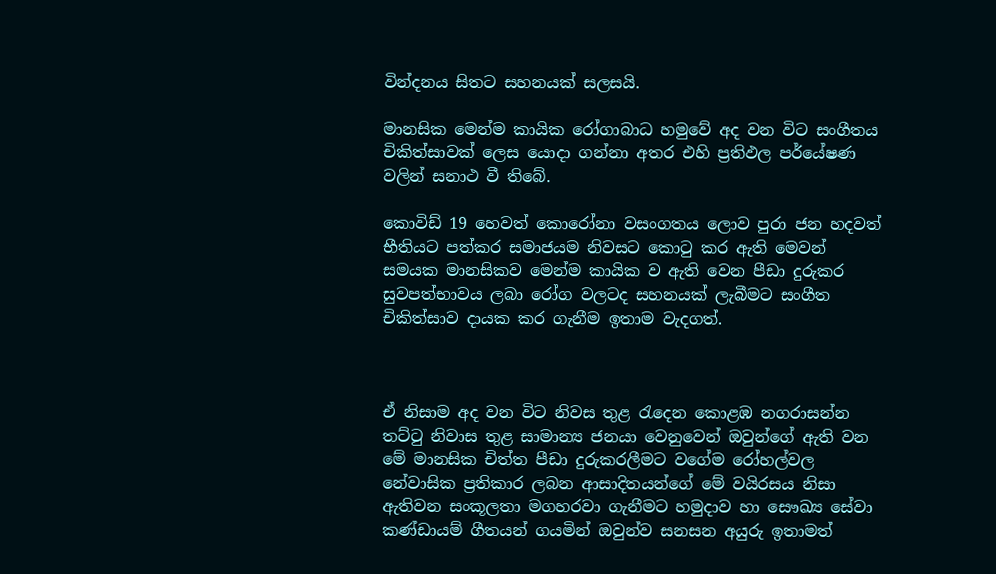වින්දනය සිතට සහනයක් සලසයි.

මානසික මෙන්ම කායික රෝගාබාධ හමුවේ අද වන විට සංගීතය චිකිත්සාවක් ලෙස යොදා ගන්නා අතර එහි ප්‍රතිඵල පර්යේෂණ වලින් සනාථ වී තිබේ.

කොවිඩ් 19 හෙවත් කොරෝනා වසංගතය ලොව පුරා ජන හදවත් භීතියට පත්කර සමාජයම නිවසට කොටු කර ඇති මෙවන් සමයක මානසිකව මෙන්ම කායික ව ඇති වෙන පීඩා දුරුකර සුවපත්භාවය ලබා රෝග වලටද සහනයක් ලැබීමට සංගීත චිකිත්සාව දායක කර ගැනීම ඉතාම වැදගත්.



ඒ නිසාම අද වන විට නිවස තුළ රැදෙන කොළඹ නගරාසන්න තට්ටු නිවාස තුළ සාමාන්‍ය ජනයා වෙනුවෙන් ඔවුන්ගේ ඇති වන මේ මානසික චිත්ත පීඩා දුරුකරලීමට වගේම රෝහල්වල නේවාසික ප්‍රතිකාර ලබන ආසාදිතයන්ගේ මේ වයිරසය නිසා ඇතිවන සංකූලතා මගහරවා ගැනීමට හමුදාව හා සෞඛ්‍ය සේවා කණ්ඩායම් ගීතයන් ගයමින් ඔවුන්ව සනසන අයුරු ඉතාමත්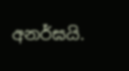අනර්ඝයි.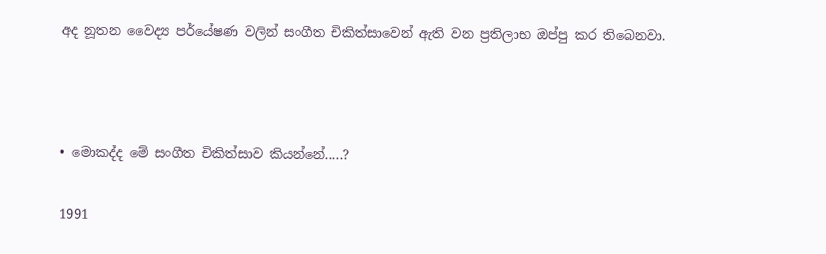අද නූතන වෛද්‍ය පර්යේෂණ වලින් සංගීත චිකිත්සාවෙන් ඇති වන ප්‍රතිලාභ ඔප්පු කර තිබෙනවා.



• මොකද්ද මේ සංගීත චිකිත්සාව කියන්නේ.....?

1991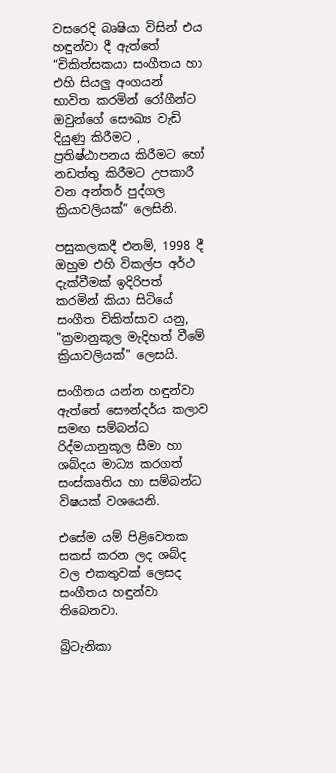වසරෙදි බෘෂියා විසින් එය හඳුන්වා දී ඇත්තේ “චිකිත්සකයා සංගීතය හා එහි සියලු අංගයන් භාවිත කරමින් රෝගීන්ට ඔවුන්ගේ සෞඛ්‍ය වැඩි දියුණු කිරීමට , ප්‍රතිෂ්ඨාපනය කිරීමට හෝ නඩත්තු කිරීමට උපකාරී වන අන්තර් පුද්ගල ක්‍රියාවලියක්” ලෙසිනි.

පසුකලකදී එනම්, 1998 දී ඔහුම එහි විකල්ප අර්ථ දැක්වීමක් ඉදිරිපත් කරමින් කියා සිටියේ සංගීත චිකිත්සාව යනු, "ක්‍රමානුකූල මැදිහත් වීමේ ක්‍රියාවලියක්" ලෙසයි.

සංගීතය යන්න හඳුන්වා ඇත්තේ සෞන්දර්ය කලාව සමඟ සම්බන්ධ රිද්මයානුකූල සීමා හා ශබ්දය මාධ්‍ය කරගත් සංස්කෘතිය හා සම්බන්ධ විෂයක් වශයෙනි.

එසේම යම් පිළිවෙතක සකස් කරන ලද ශබ්ද වල එකතුවක් ලෙසද සංගීතය හඳුන්වා තිබෙනවා.

බ්‍රිටැනිකා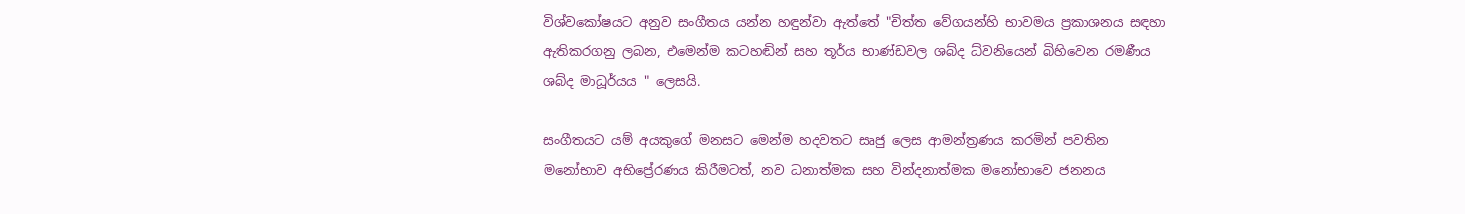විශ්වකෝෂයට අනුව සංගීතය යන්න හඳුන්වා ඇත්තේ "චිත්ත වේගයන්හි භාවමය ප්‍රකාශනය සඳහා ඇතිකරගනු ලබන, එමෙන්ම කටහඬින් සහ තූර්ය භාණ්ඩවල ශබ්ද ධ්වනියෙන් බිහිවෙන රමණීය ශබ්ද මාධූර්යය " ලෙසයි.

සංගීතයට යම් අයකුගේ මනසට මෙන්ම හදවතට සෘජු ලෙස ආමන්ත්‍රණය කරමින් පවතින මනෝභාව අභිප්‍රේරණය කිරීමටත්, නව ධනාත්මක සහ වින්දනාත්මක මනෝභාවෙ ජනනය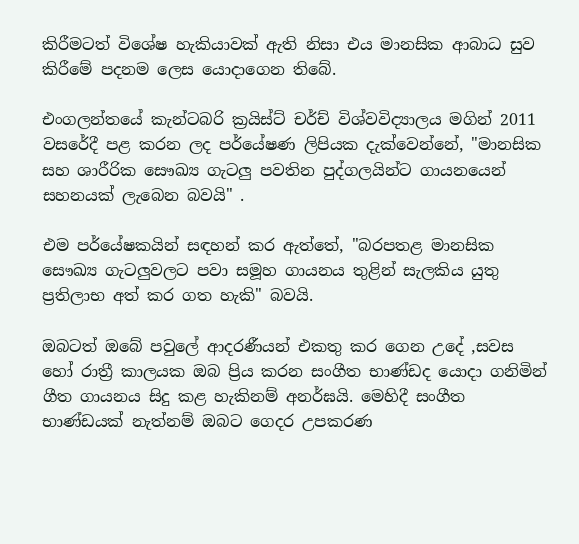කිරීමටත් විශේෂ හැකියාවක් ඇති නිසා එය මානසික ආබාධ සුව කිරීමේ පදනම ලෙස යොදාගෙන තිබේ.

එංගලන්තයේ කැන්ටබරි ක්‍රයිස්ට් චර්ච් විශ්වවිද්‍යාලය මගින් 2011 වසරේදී පළ කරන ලද පර්යේෂණ ලිපියක දැක්වෙන්නේ, "මානසික සහ ශාරීරික සෞඛ්‍ය ගැටලු පවතින පුද්ගලයින්ට ගායනයෙන් සහනයක් ලැබෙන බවයි" .

එම පර්යේෂකයින් සඳහන් කර ඇත්තේ, "බරපතළ මානසික සෞඛ්‍ය ගැටලුවලට පවා සමූහ ගායනය තුළින් සැලකිය යුතු ප්‍රතිලාභ අත් කර ගත හැකි" බවයි.

ඔබටත් ඔබේ පවුලේ ආදරණීයන් එකතු කර ගෙන උදේ ,සවස හෝ රාත්‍රී කාලයක ඔබ ප්‍රිය කරන සංගීත භාණ්ඩද යොදා ගනිමින් ගීත ගායනය සිදු කළ හැකිනම් අනර්ඝයි. මෙහිදී සංගීත භාණ්ඩයක් නැත්නම් ඔබට ගෙදර උපකරණ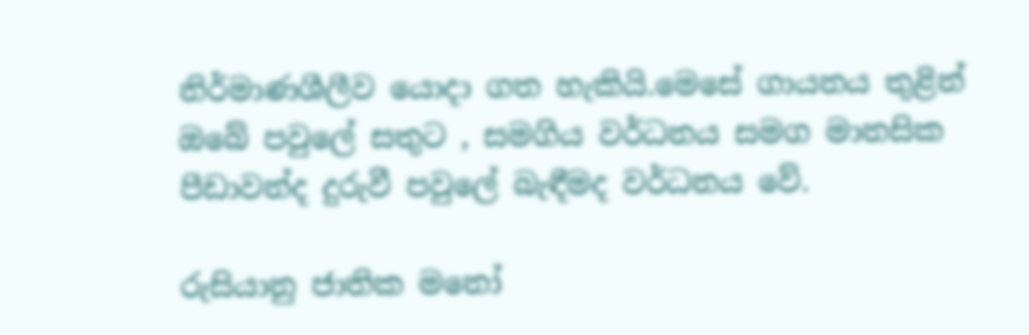නිර්මාණශීලීව යොදා ගත හැකියි.මෙසේ ගායනය තුළින් ඔබේ පවුලේ සතුට , සමගිය වර්ධනය සමග මානසික පීඩාවන්ද දුරුවී පවුලේ බැඳීමද වර්ධනය වේ.

රුසියානු ජාතික මනෝ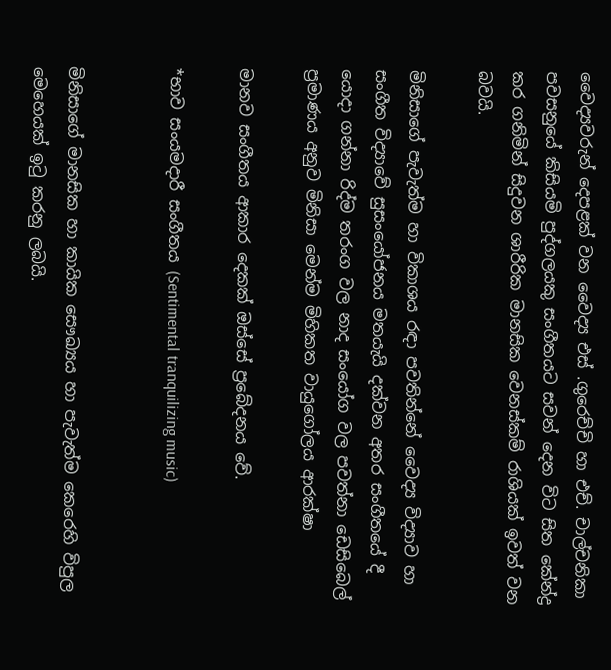වෛද්‍යවරුන් දෙපළක් වන වෛද්‍ය එස් .ගුරෙච්චි හා එච්. චාල්චනිකා පවසනුයේ කිසියමි පුද්ගලයකු සංගීතයට සවන් දෙන විට සිත කේන්ද්‍ර කර ගනිමින් සිදුවන ශාරීරික මානසික වෙනස්කම් රාශියක් ඉවත් වන බවයි.

මිනිසාගේ පැවැත්ම හා විකාශය රඳා පවතින්නේ වෛද්‍ය විද්‍යාව හා සංගීත විද්‍යාවේ සුසංයෝජනය මතයැයි දක්වන අතර සංගීතයේ දී යොදා ගන්නා රිද්ම තරංග වල නාද සංයෝග වල පවත්නා ඩෙසිබෙල් ප්‍රමාණය අනුව මිනිසා මෙන්ම මිහිකත වායුගෝලය ආරක්ෂා

මානව සංගීතය ආකාර දෙකක් ඔස්සේ ප්‍රබේදනය වේ.

*භාව සංයමදාරී සංගීතය (Sentimental tranquilizing music)


මිනිසාගේ මානසික හා කායික සෞඛ්‍යය හා පැවැත්ම කෙරෙහි විපුල මෙහෙයක් ඉටු කරනු ලබයි.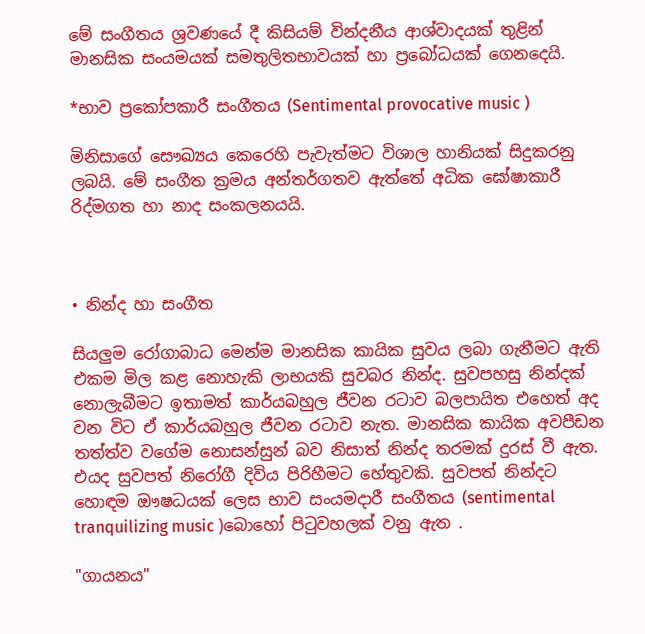මේ සංගීතය ශ්‍රවණයේ දී කිසියම් වින්දනීය ආශ්වාදයක් තුළින් මානසික සංයමයක් සමතුලිතභාවයක් හා ප්‍රබෝධයක් ගෙනදෙයි.

*භාව ප්‍රකෝපකාරී සංගීතය (Sentimental provocative music )

මිනිසාගේ සෞඛ්‍යය කෙරෙහි පැවැත්මට විශාල හානියක් සිදුකරනු ලබයි. මේ සංගීත ක්‍රමය අන්තර්ගතව ඇත්තේ අධික ඝෝෂාකාරී රිද්මගත හා නාද සංකලනයයි.



• නින්ද හා සංගීත

සියලුම රෝගාබාධ මෙන්ම මානසික කායික සුවය ලබා ගැනීමට ඇති එකම මිල කළ නොහැකි ලාභයකි සුවබර නින්ද. සුවපහසු නින්දක් නොලැබීමට ඉතාමත් කාර්යබහුල ජීවන රටාව බලපායිත එහෙත් අද වන විට ඒ කාර්යබහුල ජීවන රටාව නැත. මානසික කායික අවපීඩන තත්ත්ව වගේම නොසන්සුන් බව නිසාත් නින්ද තරමක් දුරස් වී ඇත. එයද සුවපත් නිරෝගී දිවිය පිරිහීමට හේතුවකි. සුවපත් නින්දට හොඳම ඖෂධයක් ලෙස භාව සංයමදාරී සංගීතය (sentimental tranquilizing music )බොහෝ පිටුවහලක් වනු ඇත .

"ගායනය"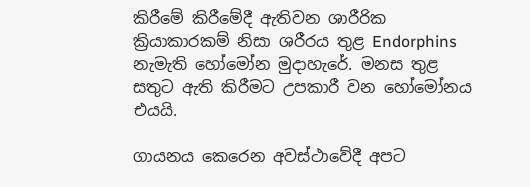කිරීමේ කිරීමේදී ඇතිවන ශාරීරික ක්‍රියාකාරකම් නිසා ශරීරය තුළ Endorphins නැමැති හෝමෝන මුදාහැරේ. මනස තුළ සතුට ඇති කිරීමට උපකාරී වන හෝමෝනය එයයි.

ගායනය කෙරෙන අවස්ථාවේදී අපට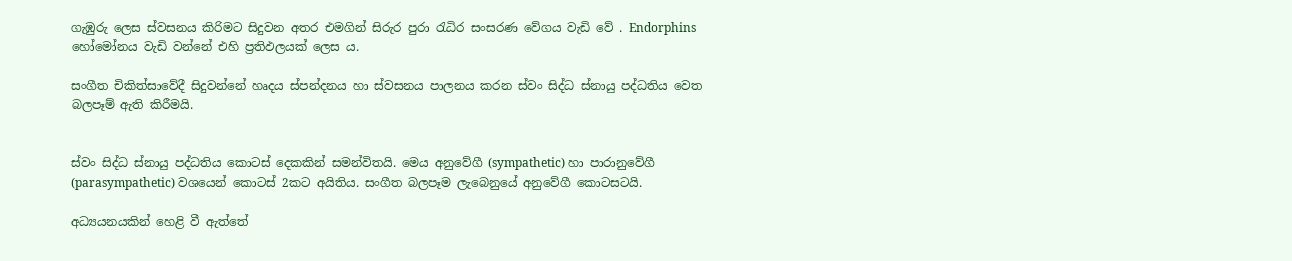ගැඹුරු ලෙස ස්වසනය කිරිමට සිදුවන අතර එමගින් සිරුර පුරා රැධිර සංසරණ වේගය වැඩි වේ . Endorphins හෝමෝනය වැඩි වන්නේ එහි ප්‍රතිඵලයක් ලෙස ය.

සංගීත චිකිත්සාවේදී සිදුවන්නේ හෘදය ස්පන්දනය හා ස්වසනය පාලනය කරන ස්වං සිද්ධ ස්නායු පද්ධතිය වෙත බලපෑම් ඇති කිරීමයි.


ස්වං සිද්ධ ස්නායු පද්ධතිය කොටස් දෙකකින් සමන්විතයි. මෙය අනුවේගී (sympathetic) හා පාරානුවේගී (parasympathetic) වශයෙන් කොටස් 2කට අයිතිය. සංගීත බලපෑම ලැබෙනුයේ අනුවේගී කොටසටයි.

අධ්‍යයනයකින් හෙළි වී ඇත්තේ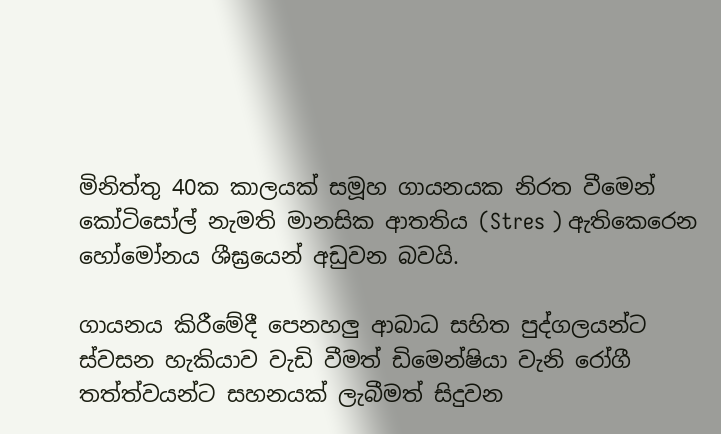මිනිත්තු 40ක කාලයක් සමූහ ගායනයක නිරත වීමෙන් කෝටිසෝල් නැමති මානසික ආතතිය (Stres ) ඇතිකෙරෙන හෝමෝනය ශීඝ්‍රයෙන් අඩුවන බවයි.

ගායනය කිරීමේදී පෙනහලු ආබාධ සහිත පුද්ගලයන්ට ස්වසන හැකියාව වැඩි වීමත් ඩිමෙන්ෂියා වැනි රෝගී තත්ත්වයන්ට සහනයක් ලැබීමත් සිදුවන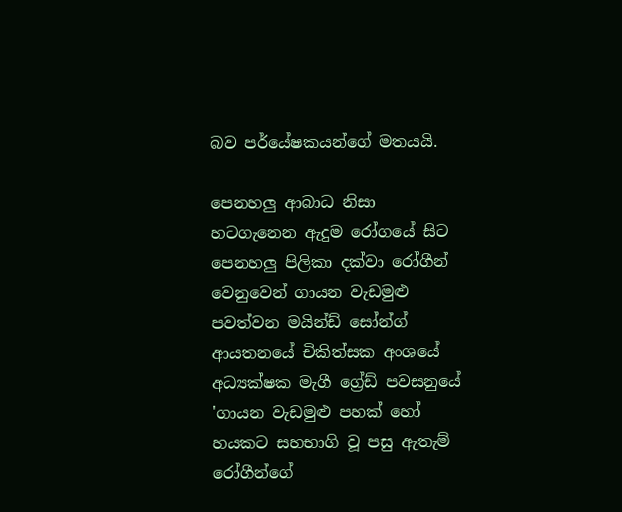බව පර්යේෂකයන්ගේ මතයයි.

පෙනහලු ආබාධ නිසා හටගැනෙන ඇදුම රෝගයේ සිට පෙනහලු පිලිකා දක්වා රෝගීන් වෙනුවෙන් ගායන වැඩමුළු පවත්වන මයින්ඩ් සෝන්ග් ආයතනයේ චිකිත්සක අංශයේ අධ්‍යක්ෂක මැගී ග්‍රේඩ් පවසනුයේ 'ගායන වැඩමුළු පහක් හෝ හයකට සහභාගි වූ පසු ඇතැම් රෝගීන්ගේ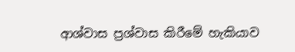ආශ්වාස ප්‍රශ්වාස කිරීමේ හැකියාව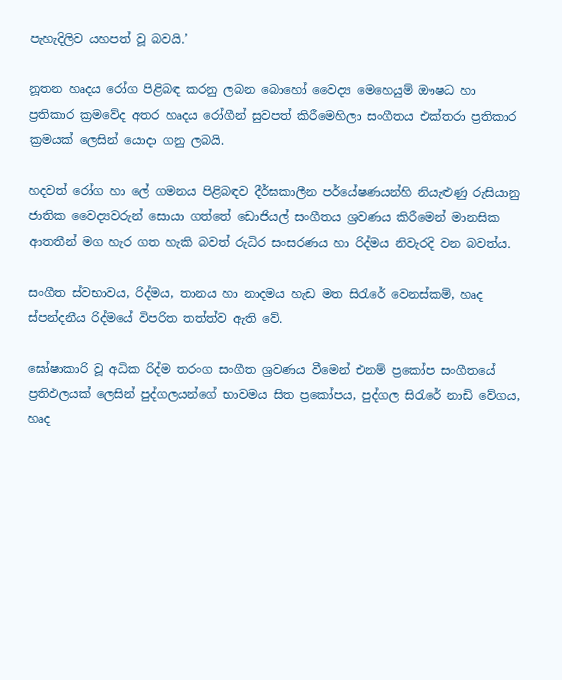පැහැදිලිව යහපත් වූ බවයි.’

නූතන හෘදය රෝග පිළිබඳ කරනු ලබන බොහෝ වෛද්‍ය මෙහෙයුම් ඖෂධ හා ප්‍රතිකාර ක්‍රමවේද අතර හෘදය රෝගීන් සුවපත් කිරීමෙහිලා සංගීතය එක්තරා ප්‍රතිකාර ක්‍රමයක් ලෙසින් යොදා ගනු ලබයි.

හදවත් රෝග හා ලේ ගමනය පිළිබඳව දීර්ඝකාලීන පර්යේෂණයන්හි නියැළුණු රුසියානු ජාතික වෛද්‍යවරුන් සොයා ගත්තේ ඩොජියල් සංගීතය ශ්‍රවණය කිරීමෙන් මානසික ආතතීන් මග හැර ගත හැකි බවත් රුධිර සංසරණය හා රිද්මය නිවැරදි වන බවත්ය.

සංගීත ස්වභාවය, රිද්මය, තානය හා නාදමය හැඩ මත සිරැරේ වෙනස්කම්, හෘද ස්පන්දනීය රිද්මයේ විපරිත තත්ත්ව ඇති වේ.

ඝෝෂාකාරි වූ අධික රිද්ම තරංග සංගීත ශ්‍රවණය වීමෙන් එනම් ප්‍රකෝප සංගීතයේ ප්‍රතිඵලයක් ලෙසින් පුද්ගලයන්ගේ භාවමය සිත ප්‍රකෝපය, පුද්ගල සිරැරේ නාඩි වේගය, හෘද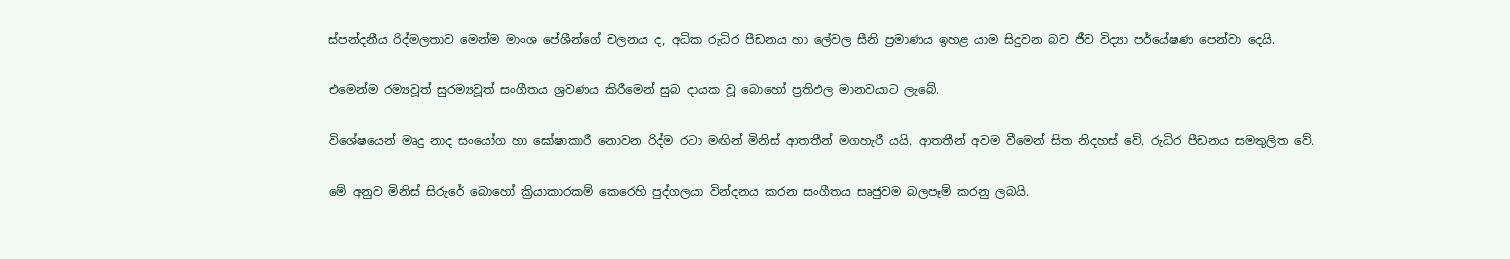ස්පන්දනීය රිද්මලතාව මෙන්ම මාංශ පේශීන්ගේ චලනය ද, අධික රුධිර පීඩනය හා ලේවල සීනි ප්‍රමාණය ඉහළ යාම සිදුවන බව ජීව විද්‍යා පර්යේෂණ පෙන්වා දෙයි.

එමෙන්ම රම්‍යවූත් සුරම්‍යවූත් සංගීතය ශ්‍රවණය කිරීමෙන් සුබ දායක වූ බොහෝ ප්‍රතිඵල මානවයාට ලැබේ.

විශේෂයෙන් මෘදු නාද සංයෝග හා ඝෝෂාකාරී නොවන රිද්ම රටා මඟින් මිනිස් ආතතීන් මගහැරී යයි. ආතතීන් අවම වීමෙන් සිත නිදහස් වේ. රුධිර පීඩනය සමතුලිත වේ.

මේ අනුව මිනිස් සිරුරේ බොහෝ ක්‍රියාකාරකම් කෙරෙහි පුද්ගලයා වින්දනය කරන සංගීතය සෘජුවම බලපෑම් කරනු ලබයි.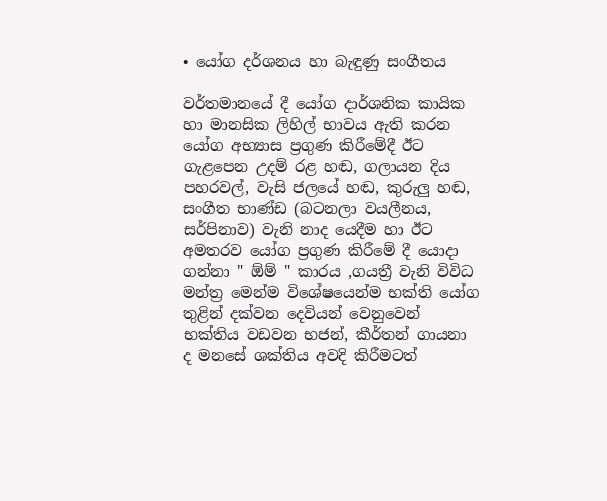• යෝග දර්ශනය හා බැඳුණු සංගීතය

වර්තමානයේ දී යෝග දාර්ශනික කායික හා මානසික ලිහිල් භාවය ඇති කරන යෝග අභ්‍යාස ප්‍රගුණ කිරීමේදී ඊට ගැළපෙන උදම් රළ හඬ, ගලායන දිය පහරවල්, වැසි ජලයේ හඬ, කුරුලු හඬ, සංගීත භාණ්ඩ (බටනලා වයලීනය, සර්පිනාව) වැනි නාද යෙදීම හා ඊට අමතරව යෝග ප්‍රගුණ කිරීමේ දී යොදා ගන්නා " ඕම් " කාරය ,ගයත්‍රී වැනි විවිධ මන්ත්‍ර මෙන්ම විශේෂයෙන්ම භක්ති යෝග තුළින් දක්වන දෙවියන් වෙනුවෙන් භක්තිය වඩවන භජන්, කීර්තන් ගායනා ද මනසේ ශක්තිය අවදි කිරීමටත්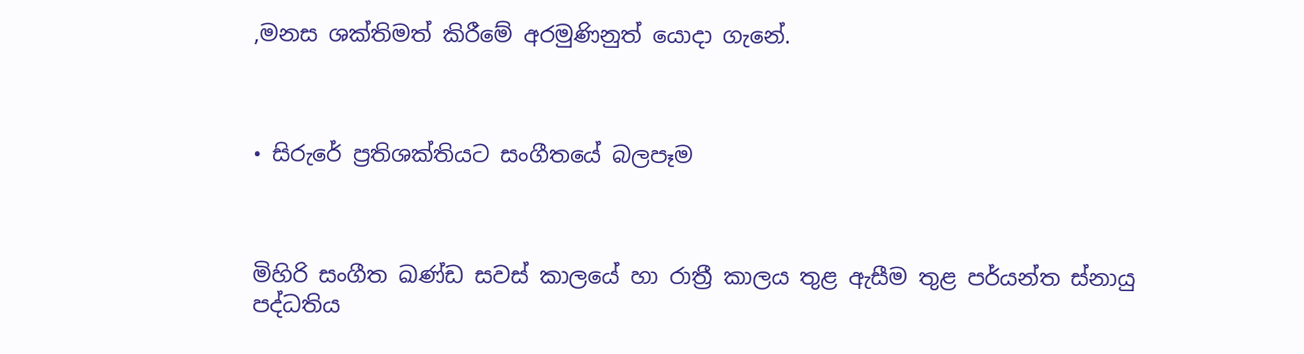,මනස ශක්තිමත් කිරීමේ අරමුණිනුත් යොදා ගැනේ.



• සිරුරේ ප්‍රතිශක්තියට සංගීතයේ බලපෑම



මිහිරි සංගීත ඛණ්ඩ සවස් කාලයේ හා රාත්‍රී කාලය තුළ ඇසීම තුළ පර්යන්ත ස්නායු පද්ධතිය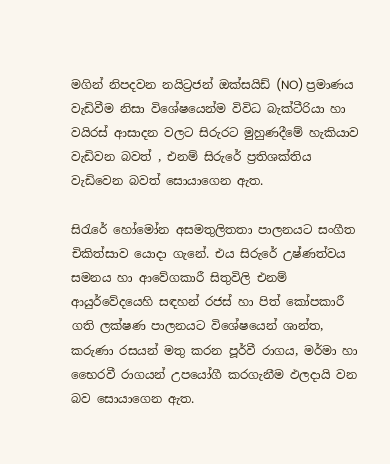මගින් නිපදවන නයිට්‍රජන් ඔක්සයිඩ් (NO) ප්‍රමාණය වැඩිවීම නිසා විශේෂයෙන්ම විවිධ බැක්ටීරියා හා වයිරස් ආසාදන වලට සිරුරට මුහුණදීමේ හැකියාව වැඩිවන බවත් , එනම් සිරුරේ ප්‍රතිශක්තිය වැඩිවෙන බවත් සොයාගෙන ඇත.

සිරැරේ හෝමෝන අසමතුලිතතා පාලනයට සංගීත චිකිත්සාව යොදා ගැනේ. එය සිරුරේ උෂ්ණත්වය සමනය හා ආවේගකාරී සිතුවිලි එනම් ආයුර්වේදයෙහි සඳහන් රජස් හා පිත් කෝපකාරී ගති ලක්ෂණ පාලනයට විශේෂයෙන් ශාන්ත, කරුණා රසයන් මතු කරන පූර්වී රාගය, මර්මා හා භෛරවී රාගයන් උපයෝගී කරගැනීම ඵලදායි වන බව සොයාගෙන ඇත.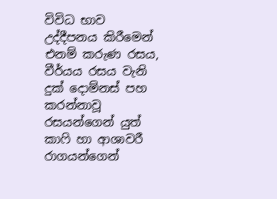විවිධ භාව උද්දීපනය කිරීමෙන් එනම් කරුණ රසය, වීර්යය රසය වැනි දුක් දොම්නස් පහ කරන්නාවූ රසයන්ගෙන් යුත් කාෆි හා ආශාවරී රාගයන්ගෙන්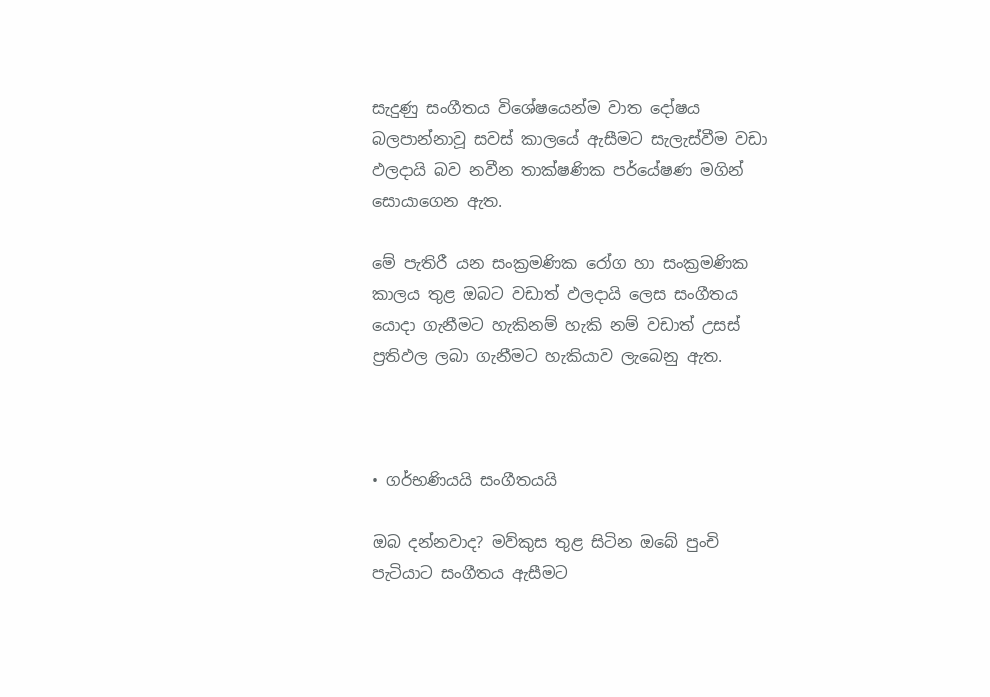සැදුණු සංගීතය විශේෂයෙන්ම වාත දෝෂය බලපාන්නාවූ සවස් කාලයේ ඇසීමට සැලැස්වීම වඩා ඵලදායි බව නවීන තාක්ෂණික පර්යේෂණ මගින් සොයාගෙන ඇත.

මේ පැතිරී යන සංක්‍රමණික රෝග හා සංක්‍රමණික කාලය තුළ ඔබට වඩාත් ඵලදායි ලෙස සංගීතය යොදා ගැනීමට හැකිනම් හැකි නම් වඩාත් උසස් ප්‍රතිඵල ලබා ගැනීමට හැකියාව ලැබෙනු ඇත.



• ගර්භණියයි සංගීතයයි

ඔබ දන්නවාද? මව්කුස තුළ සිටින ඔබේ පුංචි පැටියාට සංගීතය ඇසීමට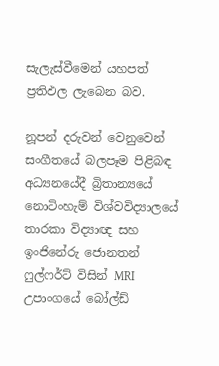සැලැස්වීමෙන් යහපත් ප්‍රතිඵල ලැබෙන බව.

නූපන් දරුවන් වෙනුවෙන් සංගීතයේ බලපෑම පිළිබඳ අධ්‍යනයේදී බ්‍රිතාන්‍යයේ නොටිංහැම් විශ්වවිද්‍යාලයේ තාරකා විද්‍යාඥ සහ ඉංජිනේරු ජොනතන් ෆුල්ෆර්ට්‌ විසින් MRI උපාංගයේ බෝල්ඩ්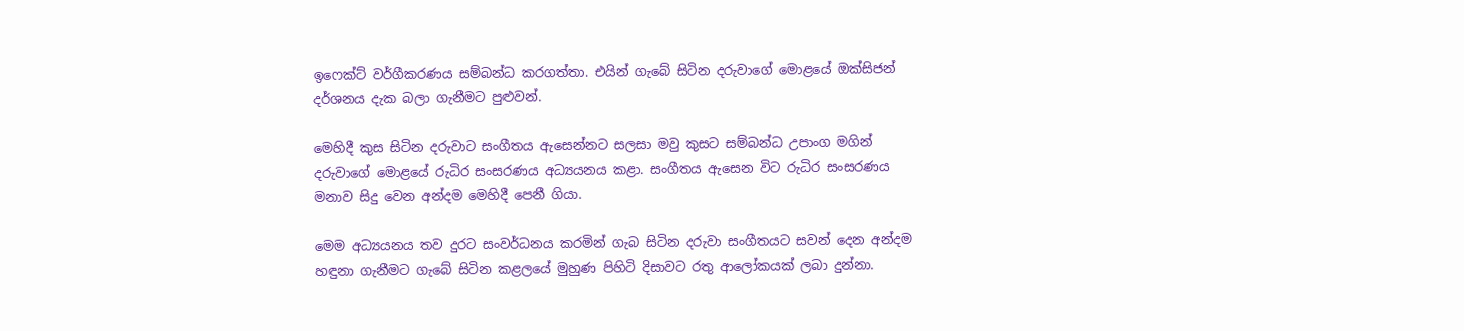ඉෆෙක්‌ට්‌ වර්ගීකරණය සම්බන්ධ කරගත්තා. එයින් ගැබේ සිටින දරුවාගේ මොළයේ ඔක්‌සිජන් දර්ශනය දැක බලා ගැනීමට පුළුවන්.

මෙහිදී කුස සිටින දරුවාට සංගීතය ඇසෙන්නට සලසා මවු කුසට සම්බන්ධ උපාංග මගින් දරුවාගේ මොළයේ රුධිර සංසරණය අධ්‍යයනය කළා. සංගීතය ඇසෙන විට රුධිර සංසරණය මනාව සිදු වෙන අන්දම මෙහිදී පෙනී ගියා.

මෙම අධ්‍යයනය තව දුරට සංවර්ධනය කරමින් ගැබ සිටින දරුවා සංගීතයට සවන් දෙන අන්දම හඳුනා ගැනීමට ගැබේ සිටින කළලයේ මුහුණ පිහිටි දිසාවට රතු ආලෝකයක්‌ ලබා දුන්නා.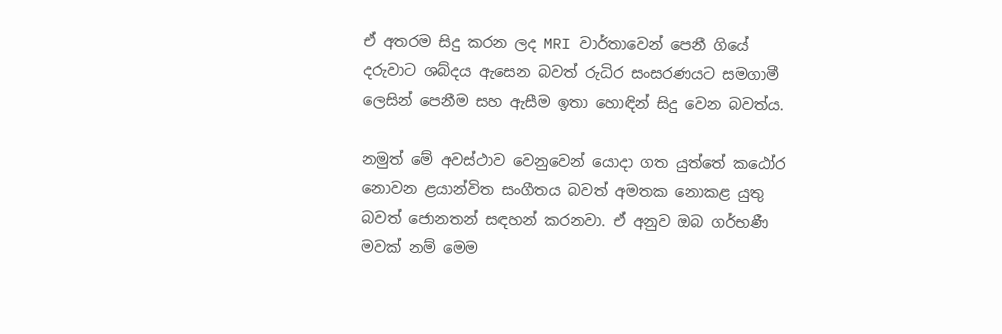ඒ අතරම සිදු කරන ලද MRI වාර්තාවෙන් පෙනී ගියේ දරුවාට ශබ්දය ඇසෙන බවත් රුධිර සංසරණයට සමගාමී ලෙසින් පෙනීම සහ ඇසීම ඉතා හොඳින් සිදු වෙන බවත්ය.

නමුත් මේ අවස්‌ථාව වෙනුවෙන් යොදා ගත යුත්තේ කඨෝර නොවන ළයාන්විත සංගීතය බවත් අමතක නොකළ යුතු බවත් ජොනතන් සඳහන් කරනවා. ඒ අනුව ඔබ ගර්භණී මවක් නම් මෙම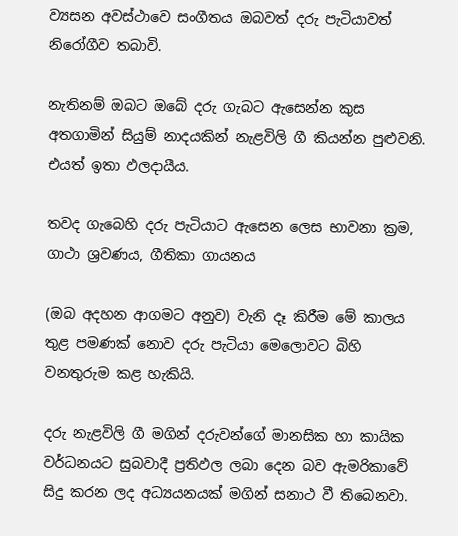ව්‍යසන අවස්ථාවෙ සංගීතය ඔබවත් දරු පැටියාවත් නිරෝගීව තබාවි.

නැතිනම් ඔබට ඔබේ දරු ගැබට ඇසෙන්න කුස අතගාමින් සියුම් නාදයකින් නැළවිලි ගී කියන්න පුළුවනි. එයත් ඉතා ඵලදායීය.

තවද ගැබෙහි දරු පැටියාට ඇසෙන ලෙස භාවනා ක්‍රම, ගාථා ශ්‍රවණය, ගීතිකා ගායනය

(ඔබ අදහන ආගමට අනුව) වැනි දෑ කිරීම මේ කාලය තුළ පමණක් නොව දරු පැටියා මෙලොවට බිහි වනතුරුම කළ හැකියි.

දරු නැළවිලි ගී මගින් දරුවන්ගේ මානසික හා කායික වර්ධනයට සුබවාදී ප්‍රතිඵල ලබා දෙන බව ඇමරිකාවේ සිදු කරන ලද අධ්‍යයනයක්‌ මගින් සනාථ වී තිබෙනවා.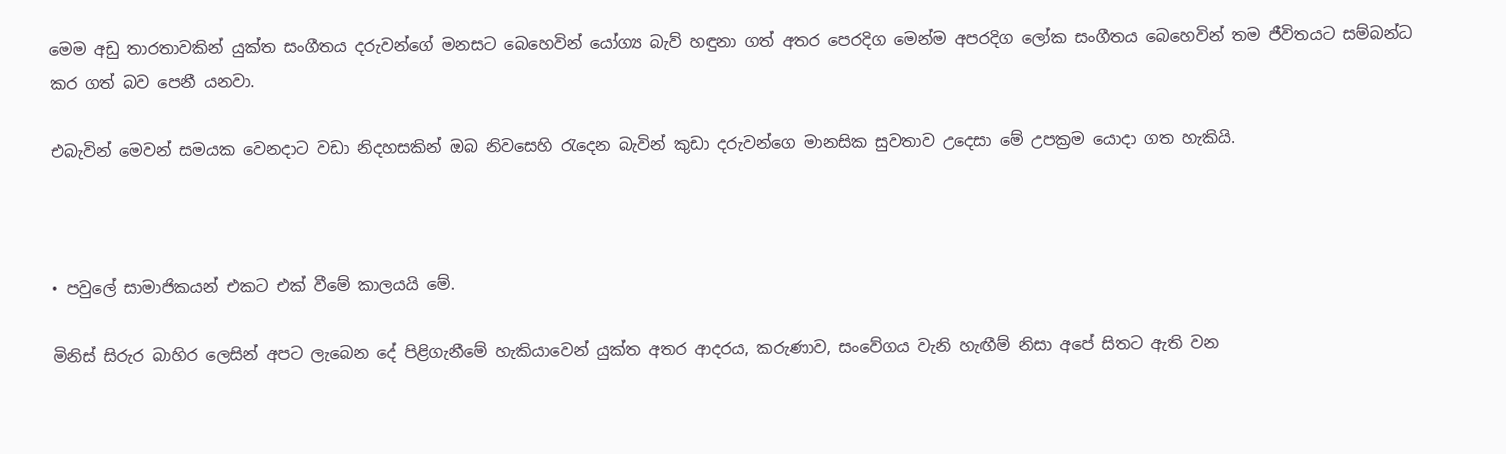මෙම අඩු තාරතාවකින් යුක්‌ත සංගීතය දරුවන්ගේ මනසට බෙහෙවින් යෝග්‍ය බැව් හඳුනා ගත් අතර පෙරදිග මෙන්ම අපරදිග ලෝක සංගීතය බෙහෙවින් තම ජීවිතයට සම්බන්ධ කර ගත් බව පෙනී යනවා.

එබැවින් මෙවන් සමයක වෙනදාට වඩා නිදහසකින් ඔබ නිවසෙහි රැදෙන බැවින් කුඩා දරුවන්ගෙ මානසික සුවතාව උදෙසා මේ උපක්‍රම යොදා ගත හැකියි.



• පවුලේ සාමාජිකයන් එකට එක් වීමේ කාලයයි මේ.

මිනිස්‌ සිරුර බාහිර ලෙසින් අපට ලැබෙන දේ පිළිගැනීමේ හැකියාවෙන් යුක්‌ත අතර ආදරය, කරුණාව, සංවේගය වැනි හැඟීම් නිසා අපේ සිතට ඇති වන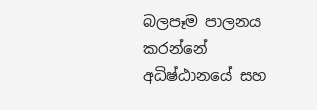බලපෑම පාලනය කරන්නේ අධිෂ්ඨානයේ සහ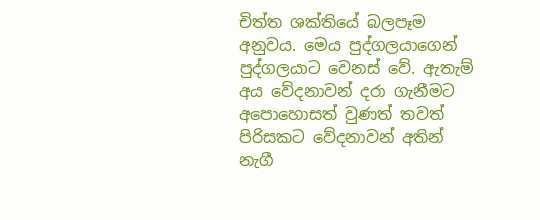චිත්ත ශක්‌තියේ බලපෑම අනුවය. මෙය පුද්ගලයාගෙන් පුද්ගලයාට වෙනස්‌ වේ. ඇතැම් අය වේදනාවන් දරා ගැනීමට අපොහොසත් වුණත් තවත් පිරිසකට වේදනාවන් අතින් නැගී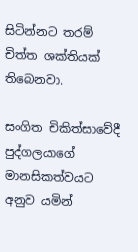සිටින්නට තරම් චිත්ත ශක්‌තියක්‌ තිබෙනවා.

සංගිත චිකිත්සාවේදී පුද්ගලයාගේ මානසිකත්වයට අනුව යමින්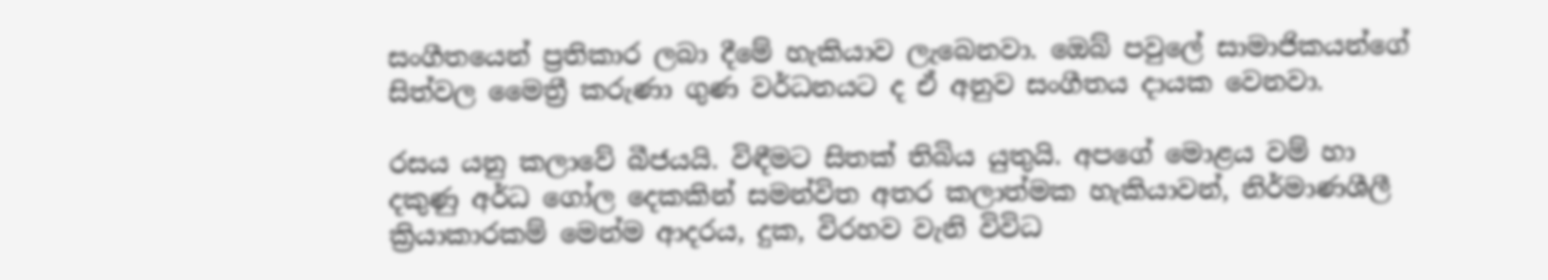සංගීතයෙන් ප්‍රතිකාර ලබා දීමේ හැකියාව ලැබෙනවා. ඔෙබ් පවුලේ සාමාජිකයන්ගේ සිත්වල මෛත්‍රී කරුණා ගුණ වර්ධනයට ද ඒ අනුව සංගීතය දායක වෙනවා.

රසය යනු කලාවේ බීජයයි. විඳීමට සිතක් තිබිය යුතුයි. අපගේ මොළය වම් හා දකුණු අර්ධ ගෝල දෙකකින් සමන්විත අතර කලාත්මක හැකියාවන්, නිර්මාණශීලී ක්‍රියාකාරකම් මෙන්ම ආදරය, දුක, විරහව වැනි විවිධ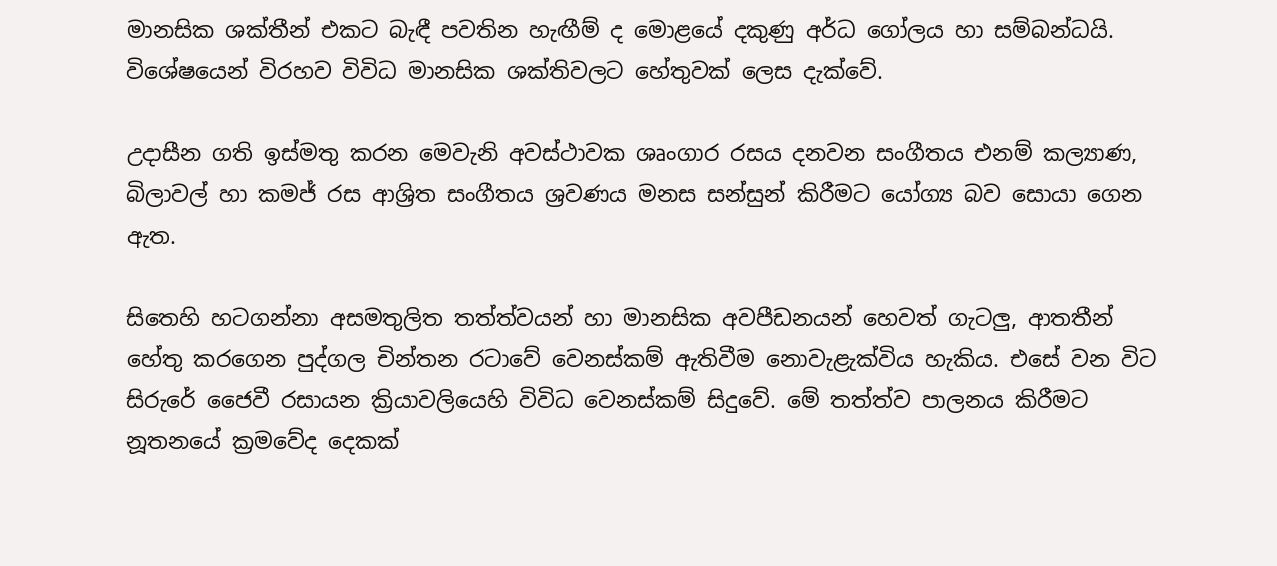මානසික ශක්තීන් එකට බැඳී පවතින හැඟීම් ද මොළයේ දකුණු අර්ධ ගෝලය හා සම්බන්ධයි. විශේෂයෙන් විරහව විවිධ මානසික ශක්තිවලට හේතුවක් ලෙස දැක්වේ.

උදාසීන ගති ඉස්මතු කරන මෙවැනි අවස්ථාවක ශෘංගාර රසය දනවන සංගීතය එනම් කල්‍යාණ, බිලාවල් හා කමජ් රස ආශ්‍රිත සංගීතය ශ්‍රවණය මනස සන්සුන් කිරීමට යෝග්‍ය බව සොයා ගෙන ඇත.

සිතෙහි හටගන්නා අසමතුලිත තත්ත්වයන් හා මානසික අවපීඩනයන් හෙවත් ගැටලු, ආතතීන් හේතු කරගෙන පුද්ගල චින්තන රටාවේ වෙනස්කම් ඇතිවීම නොවැළැක්විය හැකිය. එසේ වන විට සිරුරේ ජෛවී රසායන ක්‍රියාවලියෙහි විවිධ වෙනස්කම් සිදුවේ. මේ තත්ත්ව පාලනය කිරීමට නූතනයේ ක්‍රමවේද දෙකක්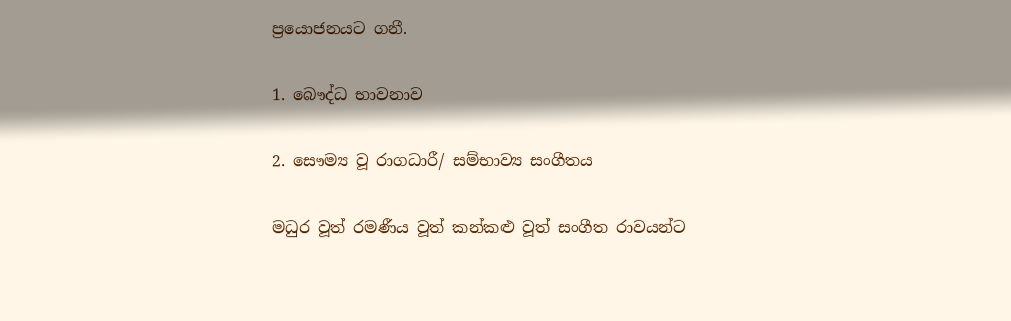ප්‍රයොජනයට ගනී.

1. බෞද්ධ භාවනාව

2. සෞම්‍ය වූ රාගධාරී/ සම්භාව්‍ය සංගීතය

මධුර වූත් රමණීය වූත් කන්කළු වූත් සංගීත රාවයන්ට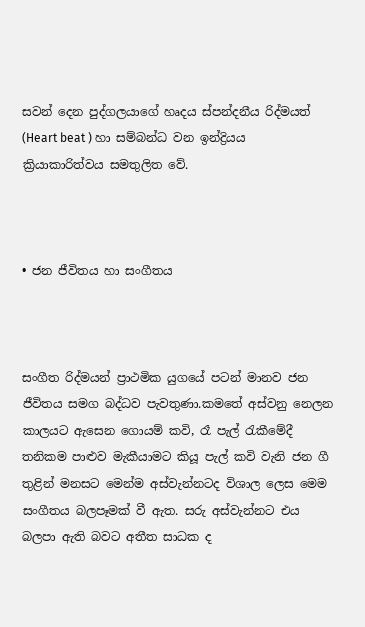සවන් දෙන පුද්ගලයාගේ හෘදය ස්පන්දනීය රිද්මයත් (Heart beat ) හා සම්බන්ධ වන ඉන්ද්‍රියය ක්‍රියාකාරිත්වය සමතුලිත වේ.



• ජන ජීවිතය හා සංගීතය



සංගීත රිද්මයන් ප්‍රාථමික යුගයේ පටන් මානව ජන ජීවිතය සමග බද්ධව පැවතුණා.කමතේ අස්වනු නෙලන කාලයට ඇසෙන ගොයම් කවි, රෑ පැල් රැකීමේදී තනිකම පාළුව මැකීයාමට කියූ පැල් කවි වැනි ජන ගී තුළින් මනසට මෙන්ම අස්වැන්නටද විශාල ලෙස මෙම සංගීතය බලපෑමක් වී ඇත. සරු අස්වැන්නට එය බලපා ඇති බවට අතීත සාධක ද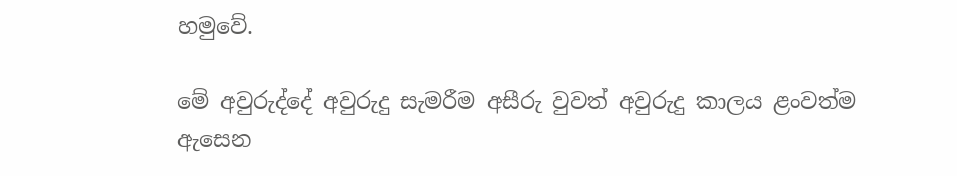හමුවේ.

මේ අවුරුද්දේ අවුරුදු සැමරීම අසීරු වුවත් අවුරුදු කාලය ළංවත්ම ඇසෙන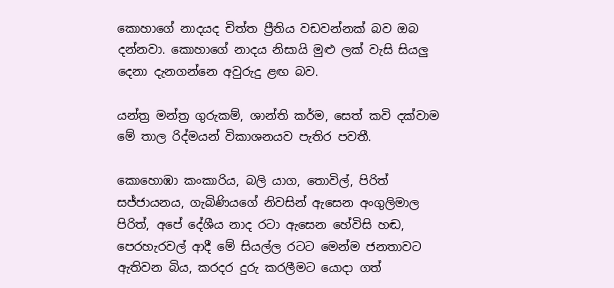කොහාගේ නාදයද චිත්ත ප්‍රීතිය වඩවන්නක් බව ඔබ දන්නවා. කොහාගේ නාදය නිසායි මුළු ලක් වැසි සියලු දෙනා දැනගන්නෙ අවුරුදු ළඟ බව.

යන්ත්‍ර මන්ත්‍ර ගුරුකම්, ශාන්ති කර්ම, සෙත් කවි දක්වාම මේ තාල රිද්මයන් විකාශනයව පැතිර පවතී.

කොහොඹා කංකාරිය, බලි යාග, තොවිල්, පිරිත් සජ්ජායනය, ගැබිණියගේ නිවසින් ඇසෙන අංගුලිමාල පිරිත්, අපේ දේශීය නාද රටා ඇසෙන හේවිසි හඬ, පෙරහැරවල් ආදී මේ සියල්ල රටට මෙන්ම ජනතාවට ඇතිවන බිය, කරදර දුරු කරලීමට යොදා ගත්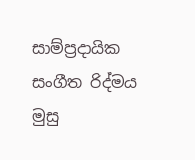සාම්ප්‍රදායික සංගීත රිද්මය මුසු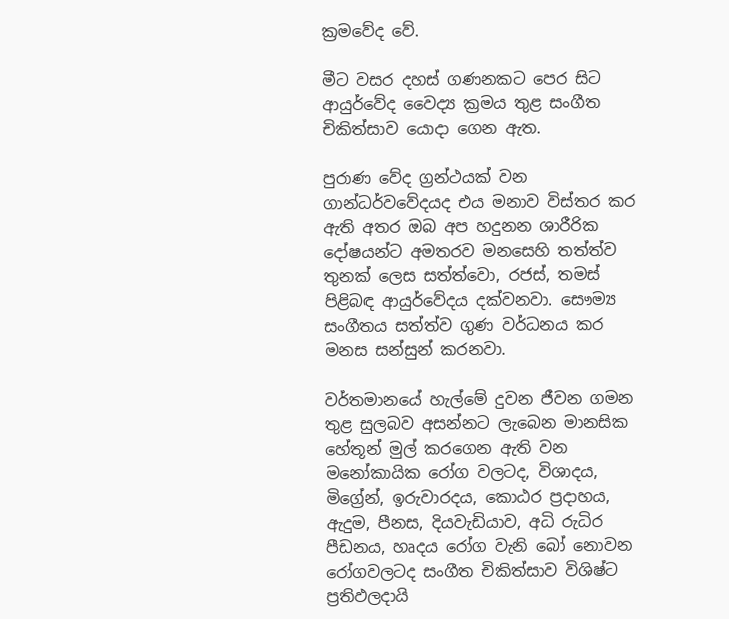ක්‍රමවේද වේ.

මීට වසර දහස් ගණනකට පෙර සිට ආයුර්වේද වෛද්‍ය ක්‍රමය තුළ සංගීත චිකිත්සාව යොදා ගෙන ඇත.

පුරාණ වේද ග්‍රන්ථයක් වන ගාන්ධර්වවේදයද එය මනාව විස්තර කර ඇති අතර ඔබ අප හදුනන ශාරීරික දෝෂයන්ට අමතරව මනසෙහි තත්ත්ව තුනක් ලෙස සත්ත්වො, රජස්, තමස් පිළිබඳ ආයුර්වේදය දක්වනවා. සෞම්‍ය සංගීතය සත්ත්ව ගුණ වර්ධනය කර මනස සන්සුන් කරනවා.

වර්තමානයේ හැල්මේ දුවන ජීවන ගමන තුළ සුලබව අසන්නට ලැබෙන මානසික හේතූන් මුල් කරගෙන ඇති වන මනෝකායික රෝග වලටද, විශාදය, මිග්‍රේන්, ඉරුවාරදය, කොඨර ප්‍රදාහය, ඇදුම, පීනස, දියවැඩියාව, අධි රුධිර පීඩනය, හෘදය රෝග වැනි බෝ නොවන රෝගවලටද සංගීත චිකිත්සාව විශිෂ්ට ප්‍රතිඵලදායි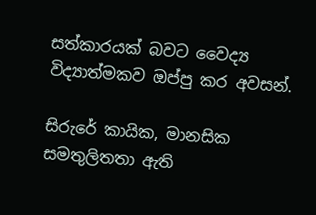සත්කාරයක් බවට වෛද්‍ය විද්‍යාත්මකව ඔප්පු කර අවසන්.

සිරුරේ කායික, මානසික සමතුලිතතා ඇති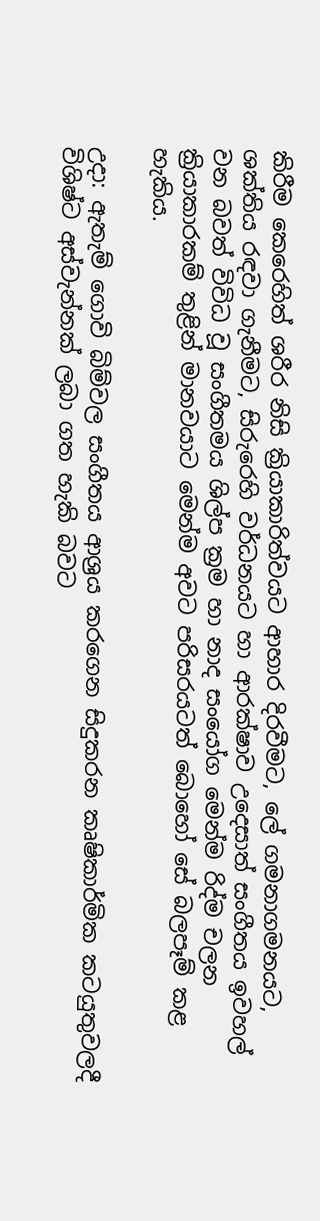කිරීම කෙරෙහිත් ශරීර නිසි ක්‍රියාකාරිත්වයට ආහාර දිරවීමට, ලේ ගමනාගමනයට, ශක්තිය රඳවා ගැනීමට, සිරුරෙහි වර්ධනයට හා ආරක්ෂාව උදෙසාත් සංගීතය ඉවහල් වන බවත් විවිධ වූ සංගීතමය ශිල්ප ක්‍රම හා නාද සංයෝග මෙන්ම රිද්ම චලන ක්‍රියාකාරකම් තුළින් මානවයාට මෙන්ම අවට පරිසරයටත් බොහෝ සේ බලපෑම් කළ හැකිය.

උදා: ඇතැම් ගොවි බිම්වල සංගීතය ආශ්‍රය කරගෙන සිදුකරන කෘෂිකාර්මික කටයුතුවලදී විශිෂ්ට අස්වැන්නක් ලබා ගත හැකි බවට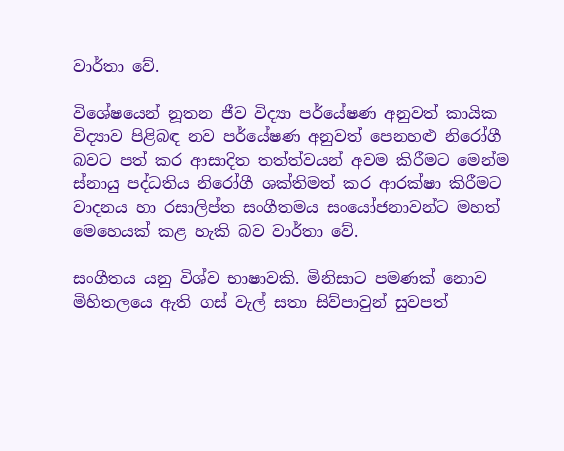වාර්තා වේ.

විශේෂයෙන් නූතන ජීව විද්‍යා පර්යේෂණ අනුවත් කායික විද්‍යාව පිළිබඳ නව පර්යේෂණ අනුවත් පෙනහළු නිරෝගී බවට පත් කර ආසාදිත තත්ත්වයන් අවම කිරීමට මෙන්ම ස්නායු පද්ධතිය නිරෝගී ශක්තිමත් කර ආරක්ෂා කිරීමට වාදනය හා රසාලිප්ත සංගීතමය සංයෝජනාවන්ට මහත් මෙහෙයක් කළ හැකි බව වාර්තා වේ.

සංගීතය යනු විශ්ව භාෂාවකි. මිනිසාට පමණක් නොව මිහිතලයෙ ඇති ගස් වැල් සතා සිව්පාවුන් සුවපත්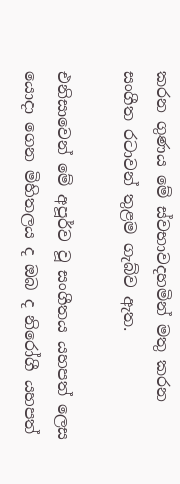කරන ගුණය මේ ස්වභාවදහමින් මතු කරන සංගීත රටාවන් තුළම ගැබ්ව ඇත.

එනිසාවෙන් මේ අපූර්ව වූ සංගීතය යහපත් ලෙස යොදා ගෙන මිහිතලය ද ඔබ ද නිරෝගී යහපත්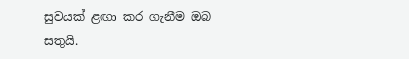සුවයක් ළඟා කර ගැනීම ඔබ සතුයි.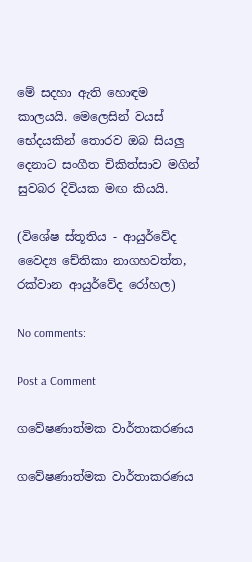මේ සදහා ඇති හොඳම කාලයයි. මෙලෙසින් වයස් භේදයකින් තොරව ඔබ සියලු දෙනාට සංගීත චිකිත්සාව මගින් සුවබර දිවියක මඟ කියයි.

(විශේෂ ස්තූතිය - ආයුර්වේද වෛද්‍ය චේතිකා නාගහවත්ත, රක්වාන ආයුර්වේද රෝහල)

No comments:

Post a Comment

ගවේෂණාත්මක වාර්තාකරණය

ගවේෂණාත්මක වාර්තාකරණය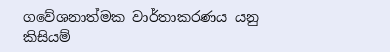ගවේශනාත්මක වාර්තාකරණය යනු කිසියම්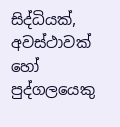සිද්ධියක්, අවස්ථාවක් හෝ පුද්ගලයෙකු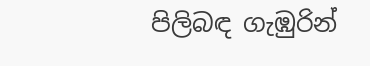පිලිබඳ ගැඹුරින්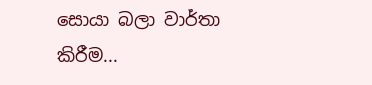සොයා බලා වාර්තා කිරීම...